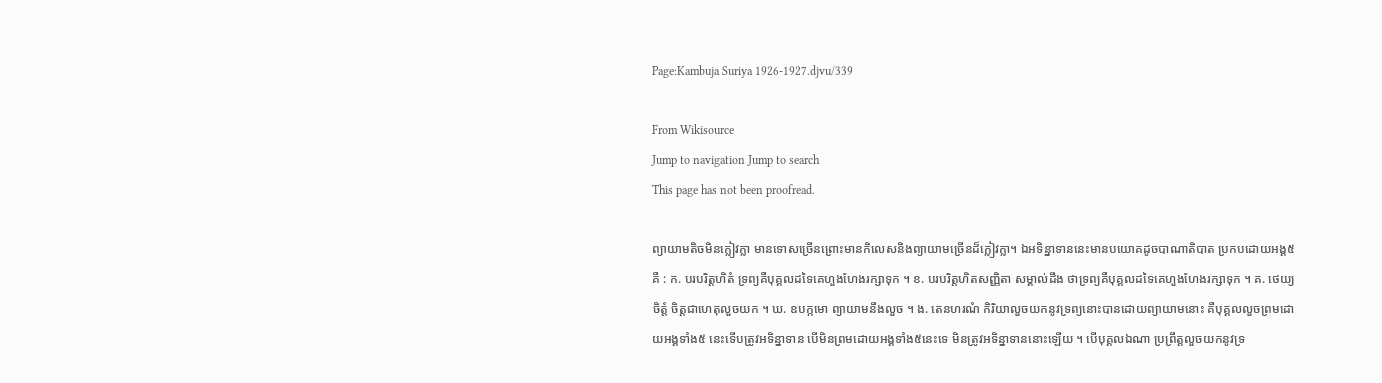Page:Kambuja Suriya 1926-1927.djvu/339

From Wikisource
Jump to navigation Jump to search
This page has not been proofread.

ព្យាយាមតិចមិនក្លៀវក្លា មានទោសច្រើនព្រោះមានកិលេសនិងព្យាយាមច្រើនដ៏ក្លៀវក្លា។ ឯអទិន្នាទាននេះមានបយោគដូចបាណាតិបាត ប្រកបដោយអង្គ៥គឺ : ក. បរបរិត្តហិតំ ទ្រព្យគឺបុគ្គលដទៃគេហួងហែងរក្សាទុក ។ ខ. បរបរិត្តហិតសញ្ញិតា សម្គាល់ដឹង ថាទ្រព្យគឺបុគ្គលដទៃគេហួងហែងរក្សាទុក ។ គ. ថេយ្យចិត្តំ ចិត្តជាហេតុលួចយក ។ ឃ. ឧបក្កមោ ព្យាយាមនឹងលួច ។ ង. តេនហរណំ កិរិយាលួចយកនូវទ្រព្យនោះបានដោយព្យាយាមនោះ គឺបុគ្គលលួចព្រមដោយអង្គទាំង៥ នេះទើបត្រូវអទិន្នាទាន បើមិនព្រមដោយអង្គទាំង៥នេះទេ មិនត្រូវអទិន្នាទាននោះឡើយ ។ បើបុគ្គលឯណា ប្រព្រឹត្តលួចយកនូវទ្រ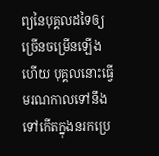ព្យនៃបុគ្គលដទៃឲ្យច្រើនចម្រើនឡើងហើយ បុគ្គលនោះធ្វើមរណកាលទៅនឹងទៅកើតក្នុងនរកប្រេ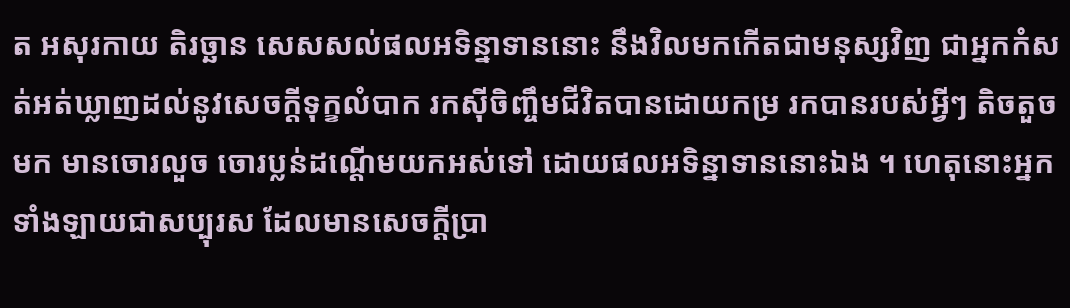ត អសុរកាយ តិរច្ឆាន សេសសល់ផលអទិន្នាទាននោះ នឹងវិលមកកើតជាមនុស្សវិញ ជាអ្នកកំសត់អត់ឃ្លាញដល់នូវសេចក្ដីទុក្ខលំបាក រកស៊ីចិញ្ចឹមជីវិតបានដោយកម្រ រកបានរបស់អ្វីៗ តិចតួចមក មានចោរលួច ចោរប្លន់ដណ្ដើមយកអស់ទៅ ដោយផលអទិន្នាទាននោះឯង ។ ហេតុនោះអ្នកទាំងឡាយជាសប្បុរស ដែលមានសេចក្ដីប្រា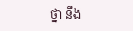ថ្នា នឹង